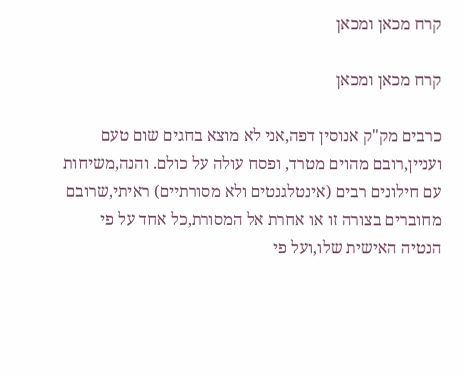קרח מכאן ומכאן

קרח מכאן ומכאן

כרבים מק"ק אנוסין דפה,אני לא מוצא בחגים שום טעם ועניין,רובם מהוים מטרד, ופסח עולה על כולם. והנה,משיחות עם חילונים רבים (אינטלגנטים ולא מסורתיים) ראיתי,שרובם מחוברים בצורה זו או אחרת אל המסורת,כל אחד על פי הנטיה האישית שלו,ועל פי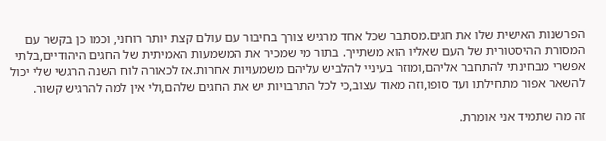הפרשנות האישית שלו את חגים.מסתבר שכל אחד מרגיש צורך בחיבור עם עולם קצת יותר רוחני, וכמו כן בקשר עם המסורת ההיסטורית של העם שאליו הוא משתייך. בתור מי שמכיר את המשמעות האמיתית של החגים היהודיים,בלתי אפשרי מבחינתי להתחבר אליהם,ומוזר בעיניי להלביש עליהם משמעויות אחרות.אז לכאורה לוח השנה הרגשי שלי יכול להשאר אפור מתחילתו ועד סופו,וזה מאוד עצוב,כי לכל התרבויות יש את החגים שלהם,ולי אין למה להרגיש קשור.

זה מה שתמיד אני אומרת.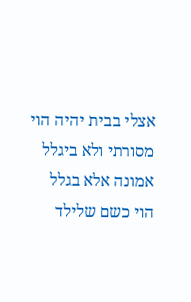אצלי בבית יהיה הוי מסורתי ולא ביגלל אמונה אלא בגלל הוי כשם שלילד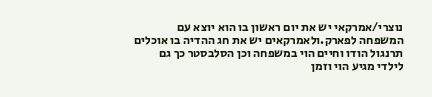נוצרי/אמרקאי יש את יום ראשון בו הוא יוצא עם המשפחה לפארק.ולאמרקאים יש את חג ההדיה בו אוכלים תרנגול הודו וחיים הוי במשפחה וכן הסלבסטר כך גם לילדי מגיע הוי וזמן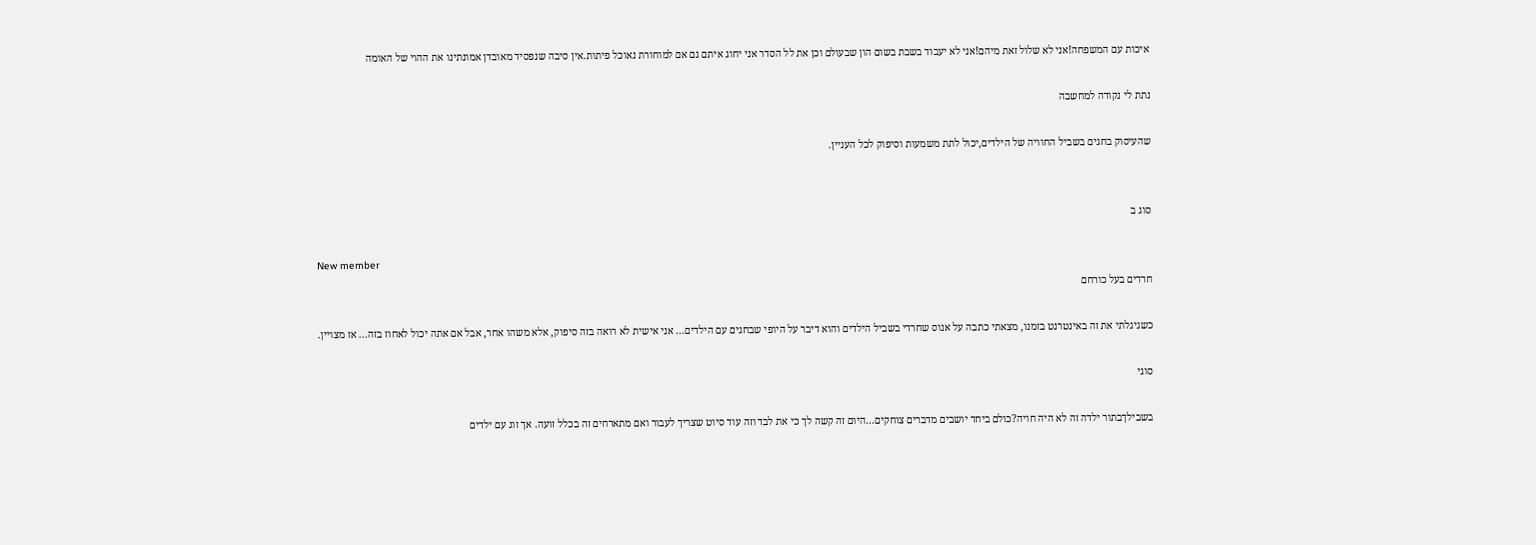איכות עם המשפחה!אני לא שלול זאת מיהם!אני לא יעבוד בשבת בשום הון שבעולם וכן את לל הסדר אני יחוג איתם גם אם למוחורת נאוכל פיתות.אין סיבה שנפסיד מאובדן אמונתינו את ההוי של האומה

נתת לי נקודה למחשבה

שהעיסוק בחגים בשביל החוויה של הילדים,יכול לתת משמעות וסיפוק לכל העניין.


סוג ב

New member
חרדים בעל כורחם

כשגיגלתי את זה באינטרנט בזמנו, מצאתי כתבה על אנוס שחרדי בשביל הילדים והוא דיבר על היופי שבחגים עם הילדים... אני אישית לא רואה בזה סיפוק, אלא משהו אחר, אבל אם אתה יכול לאחוז בזה... אז מצויין.

סוגי

בשבילךבתור ילדה זה לא היה חויה?כולם ביחד יושבים מדברים צוחקים...היום זה קשה לך כי את לבד וזה עוד סיוט שצריך לעבור ואם מתארחים זה בכלל זועה. אך זוג עם ילדים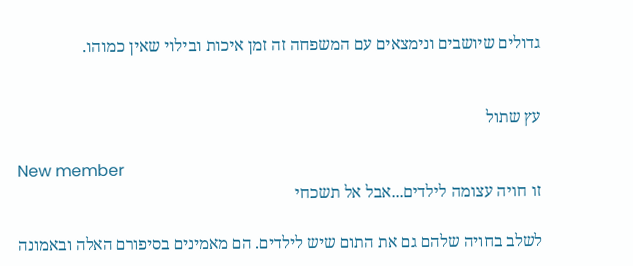גדולים שיושבים ונימצאים עם המשפחה זה זמן איכות ובילוי שאין כמוהו.


עץ שתול

New member
זו חויה עצומה לילדים...אבל אל תשכחי

לשלב בחויה שלהם גם את התום שיש לילדים. הם מאמינים בסיפורם האלה ובאמונה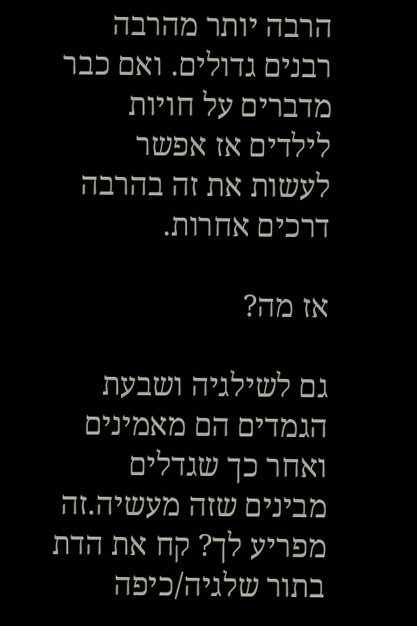הרבה יותר מהרבה רבנים גדולים. ואם כבר מדברים על חויות לילדים אז אפשר לעשות את זה בהרבה דרכים אחרות.

אז מה?

גם לשילגיה ושבעת הגמדים הם מאמינים ואחר כך שגדלים מבינים שזה מעשיה.זה מפריע לך? קח את הדת בתור שלגיה/כיפה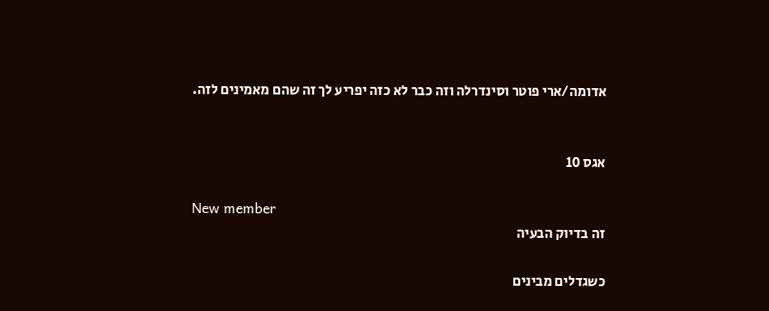אדומה/ארי פוטר וסינדרלה וזה כבר לא כזה יפריע לך זה שהם מאמינים לזה.


אגס 10

New member
זה בדיוק הבעיה

כשגדלים מבינים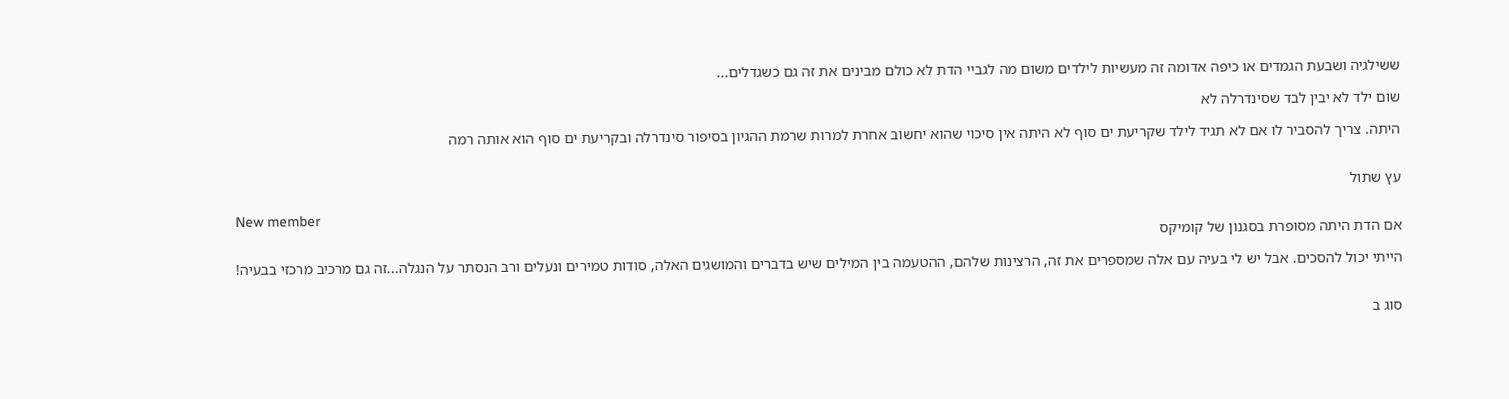ששילגיה ושבעת הגמדים או כיפה אדומה זה מעשיות לילדים משום מה לגביי הדת לא כולם מבינים את זה גם כשגדלים...

שום ילד לא יבין לבד שסינדרלה לא

היתה. צריך להסביר לו אם לא תגיד לילד שקריעת ים סוף לא היתה אין סיכוי שהוא יחשוב אחרת למרות שרמת ההגיון בסיפור סינדרלה ובקריעת ים סוף הוא אותה רמה


עץ שתול

New member
אם הדת היתה מסופרת בסגנון של קומיקס

הייתי יכול להסכים. אבל יש לי בעיה עם אלה שמספרים את זה, הרצינות שלהם, ההטעמה בין המילים שיש בדברים והמושגים האלה, סודות טמירים ונעלים ורב הנסתר על הנגלה...זה גם מרכיב מרכזי בבעיה!


סוג ב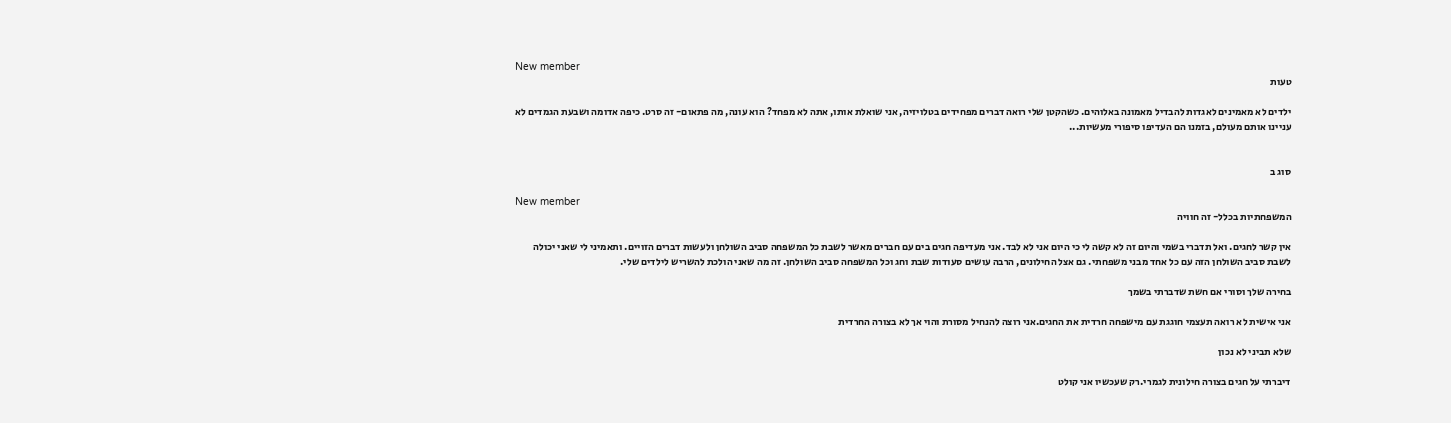New member
טעות

ילדים לא מאמינים לאגדות להבדיל מאמונה באלוהים. כשהקטן שלי רואה דברים מפחידים בטלויזיה, אני שואלת אותו, אתה לא מפחד? הוא עונה, מה פתאום- זה סרט. כיפה אדומה ושבעת הגמדים לא עניינו אותם מעולם, בזמנו הם העדיפו סיפורי מעשיות...


סוג ב

New member
המשפחתיות בכלל- זה חוויה

אין קשר לחגים. ואל תדברי בשמי והיום זה לא קשה לי כי היום אני לא לבד. אני מעדיפה חגים בים עם חברים מאשר לשבת כל המשפחה סביב השולחן ולעשות דברים הזויים. ותאמיני לי שאני יכולה לשבת סביב השולחן הזה עם כל אחד מבני משפחתי. גם אצל החילונים, הרבה עושים סעודות שבת וחג וכל המשפחה סביב השולחן. זה מה שאני הולכת להשריש לילדים שלי.

בחירה שלך וסורי אם חשת שדברתי בשמך

אני אישית לא רואה תעצמי חוגגת עם מישפחה חרדית את החגים.אני רוצה להנחיל מסורת והוי אך לא בצורה החרדית

שלא תביני לא נכון

דיברתי על חגים בצורה חילונית לגמרי.רק שעכשיו אני קולט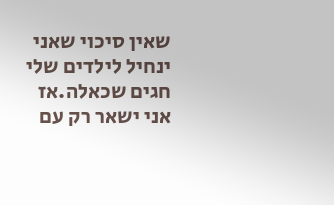שאין סיכוי שאני ינחיל לילדים שלי חגים שכאלה.אז אני ישאר רק עם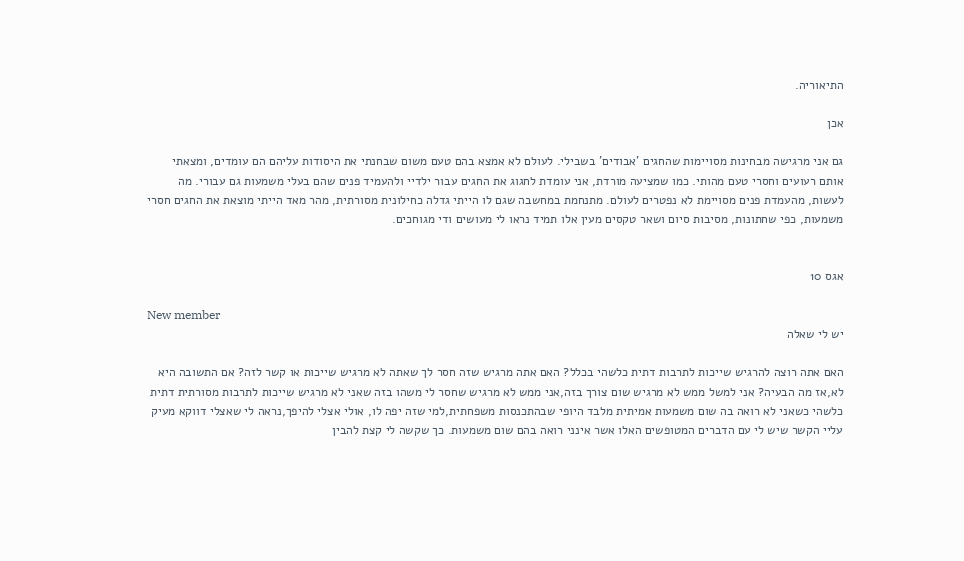התיאוריה.

אכן

גם אני מרגישה מבחינות מסויימות שהחגים 'אבודים' בשבילי. לעולם לא אמצא בהם טעם משום שבחנתי את היסודות עליהם הם עומדים, ומצאתי אותם רעועים וחסרי טעם מהותי. כמו שמציעה מורדת, אני עומדת לחגוג את החגים עבור ילדיי ולהעמיד פנים שהם בעלי משמעות גם עבורי. מה לעשות, מהעמדת פנים מסויימת לא נפטרים לעולם. מתנחמת במחשבה שגם לו הייתי גדלה כחילונית מסורתית, מהר מאד הייתי מוצאת את החגים חסרי משמעות, כפי שחתונות, מסיבות סיום ושאר טקסים מעין אלו תמיד נראו לי מעושים ודי מגוחכים.


אגס 10

New member
יש לי שאלה

האם אתה רוצה להרגיש שייכות לתרבות דתית כלשהי בכלל? האם אתה מרגיש שזה חסר לך שאתה לא מרגיש שייכות או קשר לזה? אם התשובה היא לא,אז מה הבעיה? אני למשל ממש לא מרגיש שום צורך בזה,אני ממש לא מרגיש שחסר לי משהו בזה שאני לא מרגיש שייכות לתרבות מסורתית דתית כלשהי כשאני לא רואה בה שום משמעות אמיתית מלבד היופי שבהתכנסות משפחתית,למי שזה יפה לו, אולי אצלי להיפך,נראה לי שאצלי דווקא מעיק עליי הקשר שיש לי עם הדברים המטופשים האלו אשר אינני רואה בהם שום משמעות. כך שקשה לי קצת להבין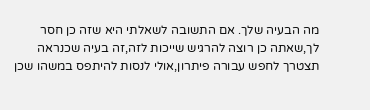מה הבעיה שלך. אם התשובה לשאלתי היא שזה כן חסר לך,שאתה כן רוצה להרגיש שייכות לזה,זה בעיה שכנראה תצטרך לחפש עבורה פיתרון,אולי לנסות להיתפס במשהו שכן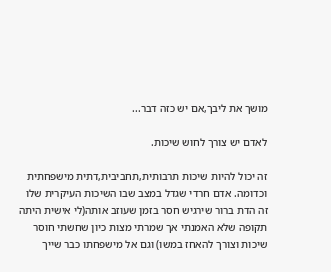מושך את ליבך,אם יש כזה דבר...

לאדם יש צורך לחוש שיכות.

זה יכול להיות שיכות תרבותית,תחביבית,דתית מישפחתית וכדומה. אדם חרדי שגדל במצב שבו השיכות העיקרית שלו זה הדת ברור שירגיש חסר בזמן שעוזב אותה(לי אישית היתה תקופה שלא האמנתי אך שמרתי מצות כיון שחשתי חוסר שיכות וצורך להאחז במשו) וגם אל מישפחתו כבר שייך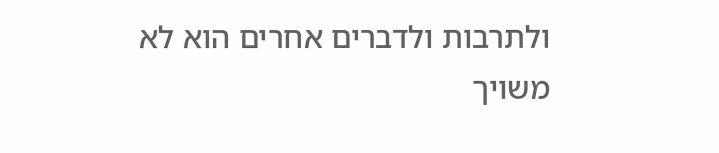ולתרבות ולדברים אחרים הוא לא משויך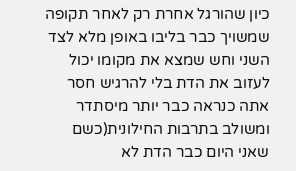כיון שהורגל אחרת רק לאחר תקופה שמשויך כבר בליבו באופן מלא לצד השני וחש שמצא את מקומו יכול לעזוב את הדת בלי להרגיש חסר אתה כנראה כבר יותר מיסתדר ומשולב בתרבות החילונית(כשם שאני היום כבר הדת לא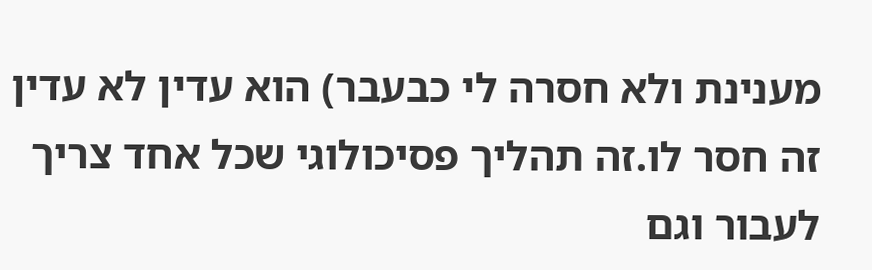מענינת ולא חסרה לי כבעבר) הוא עדין לא עדין זה חסר לו.זה תהליך פסיכולוגי שכל אחד צריך לעבור וגם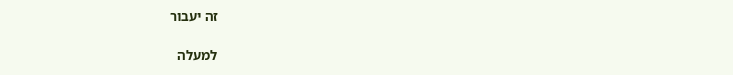זה יעבור

למעלה